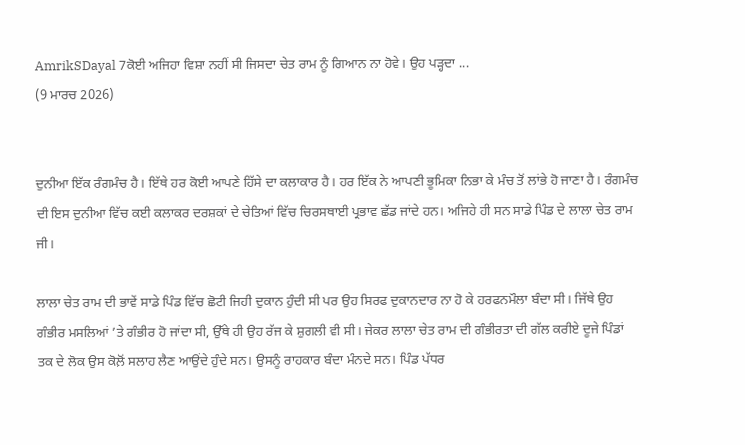AmrikSDayal 7ਕੋਈ ਅਜਿਹਾ ਵਿਸ਼ਾ ਨਹੀਂ ਸੀ ਜਿਸਦਾ ਚੇਤ ਰਾਮ ਨੂੰ ਗਿਆਨ ਨਾ ਹੋਵੇ। ਉਹ ਪੜ੍ਹਦਾ ...
(9 ਮਾਰਚ 2026)


ਦੁਨੀਆ ਇੱਕ ਰੰਗਮੰਚ ਹੈ। ਇੱਥੇ ਹਰ ਕੋਈ ਆਪਣੇ ਹਿੱਸੇ ਦਾ ਕਲਾਕਾਰ ਹੈ। ਹਰ ਇੱਕ ਨੇ ਆਪਣੀ ਭੂਮਿਕਾ ਨਿਭਾ ਕੇ ਮੰਚ ਤੋਂ ਲਾਂਭੇ ਹੋ ਜਾਣਾ ਹੈ। ਰੰਗਮੰਚ ਦੀ ਇਸ ਦੁਨੀਆ ਵਿੱਚ ਕਈ ਕਲਾਕਰ ਦਰਸ਼ਕਾਂ ਦੇ ਚੇਤਿਆਂ ਵਿੱਚ ਚਿਰਸਥਾਈ ਪ੍ਰਭਾਵ ਛੱਡ ਜਾਂਦੇ ਹਨ। ਅਜਿਹੇ ਹੀ ਸਨ ਸਾਡੇ ਪਿੰਡ ਦੇ ਲਾਲਾ ਚੇਤ ਰਾਮ ਜੀ।

ਲਾਲਾ ਚੇਤ ਰਾਮ ਦੀ ਭਾਵੇਂ ਸਾਡੇ ਪਿੰਡ ਵਿੱਚ ਛੋਟੀ ਜਿਹੀ ਦੁਕਾਨ ਹੁੰਦੀ ਸੀ ਪਰ ਉਹ ਸਿਰਫ ਦੁਕਾਨਦਾਰ ਨਾ ਹੋ ਕੇ ਹਰਫਨਮੌਲਾ ਬੰਦਾ ਸੀ। ਜਿੱਥੇ ਉਹ ਗੰਭੀਰ ਮਸਲਿਆਂ ’ਤੇ ਗੰਭੀਰ ਹੋ ਜਾਂਦਾ ਸੀ, ਉੱਥੇ ਹੀ ਉਹ ਰੱਜ ਕੇ ਸ਼ੁਗਲੀ ਵੀ ਸੀ। ਜੇਕਰ ਲਾਲਾ ਚੇਤ ਰਾਮ ਦੀ ਗੰਭੀਰਤਾ ਦੀ ਗੱਲ ਕਰੀਏ ਦੂਜੇ ਪਿੰਡਾਂ ਤਕ ਦੇ ਲੋਕ ਉਸ ਕੋਲ਼ੋਂ ਸਲਾਹ ਲੈਣ ਆਉਂਦੇ ਹੁੰਦੇ ਸਨ। ਉਸਨੂੰ ਰਾਹਕਾਰ ਬੰਦਾ ਮੰਨਦੇ ਸਨ। ਪਿੰਡ ਪੱਧਰ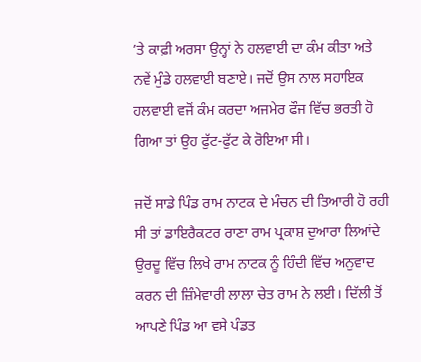’ਤੇ ਕਾਫ਼ੀ ਅਰਸਾ ਉਨ੍ਹਾਂ ਨੇ ਹਲਵਾਈ ਦਾ ਕੰਮ ਕੀਤਾ ਅਤੇ ਨਵੇਂ ਮੁੰਡੇ ਹਲਵਾਈ ਬਣਾਏ। ਜਦੋਂ ਉਸ ਨਾਲ ਸਹਾਇਕ ਹਲਵਾਈ ਵਜੋਂ ਕੰਮ ਕਰਦਾ ਅਜਮੇਰ ਫੌਜ ਵਿੱਚ ਭਰਤੀ ਹੋ ਗਿਆ ਤਾਂ ਉਹ ਫੁੱਟ-ਫੁੱਟ ਕੇ ਰੋਇਆ ਸੀ।

ਜਦੋਂ ਸਾਡੇ ਪਿੰਡ ਰਾਮ ਨਾਟਕ ਦੇ ਮੰਚਨ ਦੀ ਤਿਆਰੀ ਹੋ ਰਹੀ ਸੀ ਤਾਂ ਡਾਇਰੈਕਟਰ ਰਾਣਾ ਰਾਮ ਪ੍ਰਕਾਸ਼ ਦੁਆਰਾ ਲਿਆਂਦੇ ਉਰਦੂ ਵਿੱਚ ਲਿਖੇ ਰਾਮ ਨਾਟਕ ਨੂੰ ਹਿੰਦੀ ਵਿੱਚ ਅਨੁਵਾਦ ਕਰਨ ਦੀ ਜ਼ਿੰਮੇਵਾਰੀ ਲਾਲਾ ਚੇਤ ਰਾਮ ਨੇ ਲਈ। ਦਿੱਲੀ ਤੋਂ ਆਪਣੇ ਪਿੰਡ ਆ ਵਸੇ ਪੰਡਤ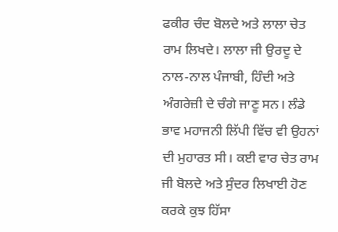ਫਕੀਰ ਚੰਦ ਬੋਲਦੇ ਅਤੇ ਲਾਲਾ ਚੇਤ ਰਾਮ ਲਿਖਦੇ। ਲਾਲਾ ਜੀ ਉਰਦੂ ਦੇ ਨਾਲ-ਨਾਲ ਪੰਜਾਬੀ, ਹਿੰਦੀ ਅਤੇ ਅੰਗਰੇਜ਼ੀ ਦੇ ਚੰਗੇ ਜਾਣੂ ਸਨ। ਲੰਡੇ ਭਾਵ ਮਹਾਜਨੀ ਲਿੱਪੀ ਵਿੱਚ ਵੀ ਉਹਨਾਂ ਦੀ ਮੁਹਾਰਤ ਸੀ। ਕਈ ਵਾਰ ਚੇਤ ਰਾਮ ਜੀ ਬੋਲਦੇ ਅਤੇ ਸੁੰਦਰ ਲਿਖਾਈ ਹੋਣ ਕਰਕੇ ਕੁਝ ਹਿੱਸਾ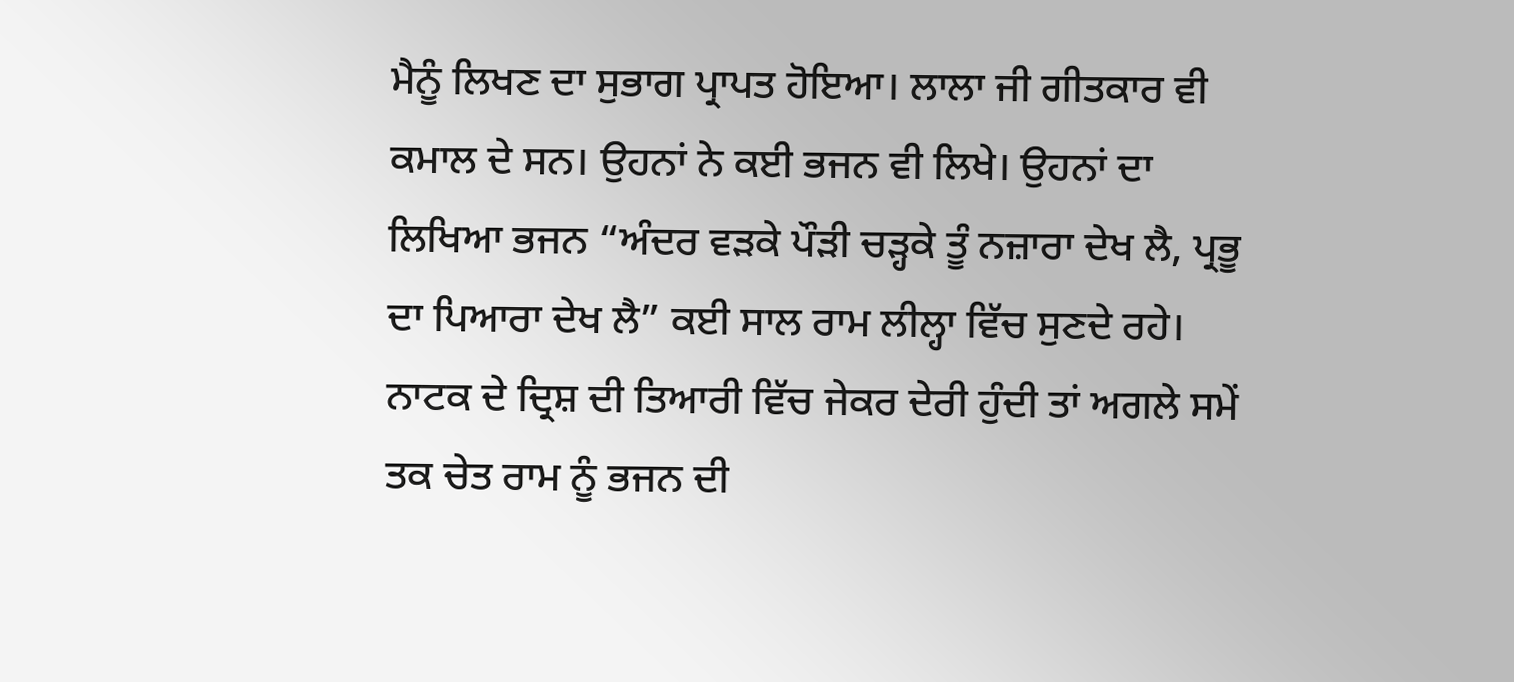ਮੈਨੂੰ ਲਿਖਣ ਦਾ ਸੁਭਾਗ ਪ੍ਰਾਪਤ ਹੋਇਆ। ਲਾਲਾ ਜੀ ਗੀਤਕਾਰ ਵੀ ਕਮਾਲ ਦੇ ਸਨ। ਉਹਨਾਂ ਨੇ ਕਈ ਭਜਨ ਵੀ ਲਿਖੇ। ਉਹਨਾਂ ਦਾ ਲਿਖਿਆ ਭਜਨ “ਅੰਦਰ ਵੜਕੇ ਪੌੜੀ ਚੜ੍ਹਕੇ ਤੂੰ ਨਜ਼ਾਰਾ ਦੇਖ ਲੈ, ਪ੍ਰਭੂ ਦਾ ਪਿਆਰਾ ਦੇਖ ਲੈ” ਕਈ ਸਾਲ ਰਾਮ ਲੀਲ੍ਹਾ ਵਿੱਚ ਸੁਣਦੇ ਰਹੇ। ਨਾਟਕ ਦੇ ਦ੍ਰਿਸ਼ ਦੀ ਤਿਆਰੀ ਵਿੱਚ ਜੇਕਰ ਦੇਰੀ ਹੁੰਦੀ ਤਾਂ ਅਗਲੇ ਸਮੇਂ ਤਕ ਚੇਤ ਰਾਮ ਨੂੰ ਭਜਨ ਦੀ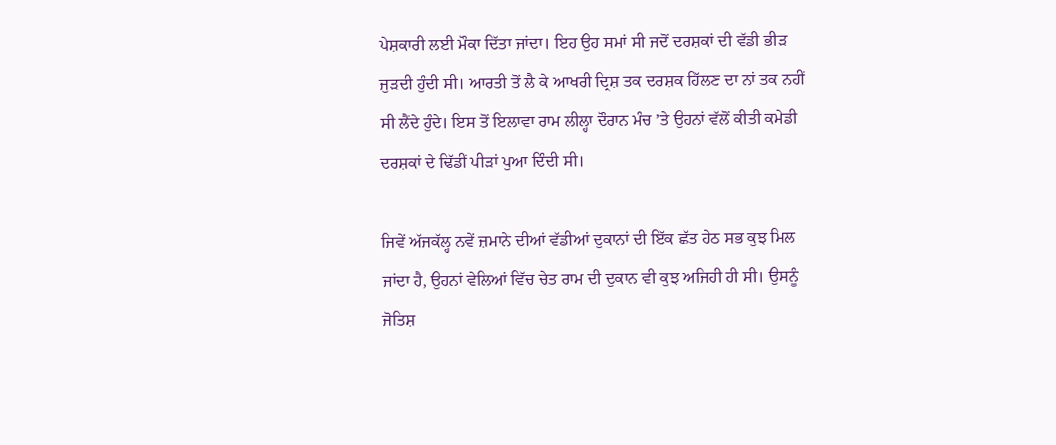ਪੇਸ਼ਕਾਰੀ ਲਈ ਮੌਕਾ ਦਿੱਤਾ ਜਾਂਦਾ। ਇਹ ਉਹ ਸਮਾਂ ਸੀ ਜਦੋਂ ਦਰਸ਼ਕਾਂ ਦੀ ਵੱਡੀ ਭੀੜ ਜੁੜਦੀ ਹੁੰਦੀ ਸੀ। ਆਰਤੀ ਤੋਂ ਲੈ ਕੇ ਆਖਰੀ ਦ੍ਰਿਸ਼ ਤਕ ਦਰਸ਼ਕ ਹਿੱਲਣ ਦਾ ਨਾਂ ਤਕ ਨਹੀਂ ਸੀ ਲੈਂਦੇ ਹੁੰਦੇ। ਇਸ ਤੋਂ ਇਲਾਵਾ ਰਾਮ ਲੀਲ੍ਹਾ ਦੌਰਾਨ ਮੰਚ ’ਤੇ ਉਹਨਾਂ ਵੱਲੋਂ ਕੀਤੀ ਕਮੇਡੀ ਦਰਸ਼ਕਾਂ ਦੇ ਢਿੱਡੀਂ ਪੀੜਾਂ ਪੁਆ ਦਿੰਦੀ ਸੀ।

ਜਿਵੇਂ ਅੱਜਕੱਲ੍ਹ ਨਵੇਂ ਜ਼ਮਾਨੇ ਦੀਆਂ ਵੱਡੀਆਂ ਦੁਕਾਨਾਂ ਦੀ ਇੱਕ ਛੱਤ ਹੇਠ ਸਭ ਕੁਝ ਮਿਲ ਜਾਂਦਾ ਹੈ, ਉਹਨਾਂ ਵੇਲਿਆਂ ਵਿੱਚ ਚੇਤ ਰਾਮ ਦੀ ਦੁਕਾਨ ਵੀ ਕੁਝ ਅਜਿਹੀ ਹੀ ਸੀ। ਉਸਨੂੰ ਜੋਤਿਸ਼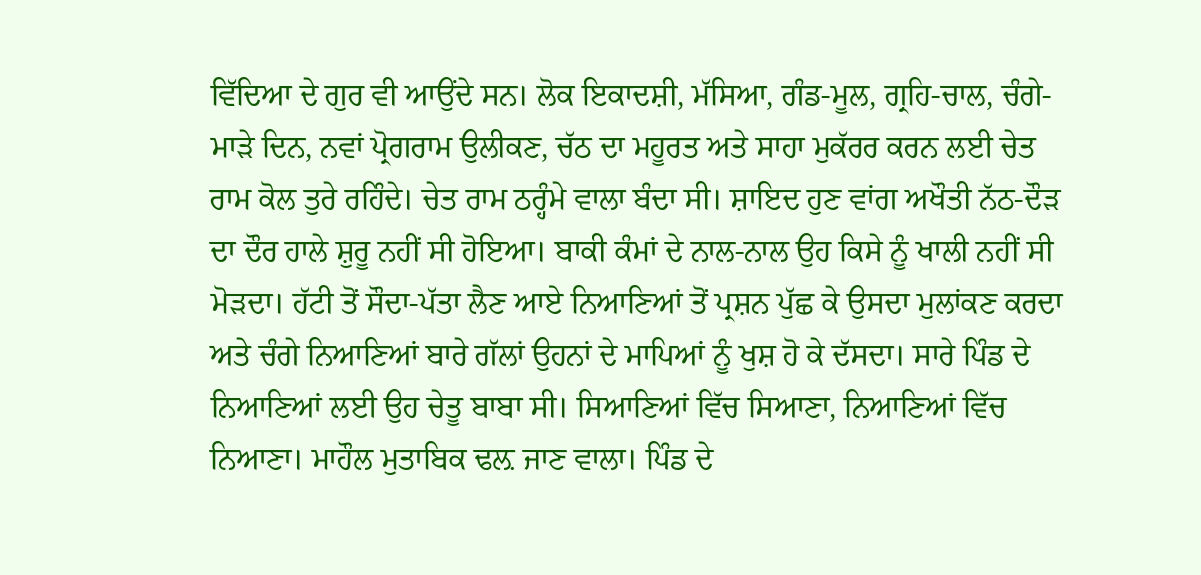ਵਿੱਦਿਆ ਦੇ ਗੁਰ ਵੀ ਆਉਂਦੇ ਸਨ। ਲੋਕ ਇਕਾਦਸ਼ੀ, ਮੱਸਿਆ, ਗੰਡ-ਮੂਲ, ਗ੍ਰਹਿ-ਚਾਲ, ਚੰਗੇ-ਮਾੜੇ ਦਿਨ, ਨਵਾਂ ਪ੍ਰੋਗਰਾਮ ਉਲੀਕਣ, ਚੱਠ ਦਾ ਮਹੂਰਤ ਅਤੇ ਸਾਹਾ ਮੁਕੱਰਰ ਕਰਨ ਲਈ ਚੇਤ ਰਾਮ ਕੋਲ ਤੁਰੇ ਰਹਿੰਦੇ। ਚੇਤ ਰਾਮ ਠਰ੍ਹੰਮੇ ਵਾਲਾ ਬੰਦਾ ਸੀ। ਸ਼ਾਇਦ ਹੁਣ ਵਾਂਗ ਅਖੌਤੀ ਨੱਠ-ਦੌੜ ਦਾ ਦੌਰ ਹਾਲੇ ਸ਼ੁਰੂ ਨਹੀਂ ਸੀ ਹੋਇਆ। ਬਾਕੀ ਕੰਮਾਂ ਦੇ ਨਾਲ-ਨਾਲ ਉਹ ਕਿਸੇ ਨੂੰ ਖਾਲੀ ਨਹੀਂ ਸੀ ਮੋੜਦਾ। ਹੱਟੀ ਤੋਂ ਸੌਦਾ-ਪੱਤਾ ਲੈਣ ਆਏ ਨਿਆਣਿਆਂ ਤੋਂ ਪ੍ਰਸ਼ਨ ਪੁੱਛ ਕੇ ਉਸਦਾ ਮੁਲਾਂਕਣ ਕਰਦਾ ਅਤੇ ਚੰਗੇ ਨਿਆਣਿਆਂ ਬਾਰੇ ਗੱਲਾਂ ਉਹਨਾਂ ਦੇ ਮਾਪਿਆਂ ਨੂੰ ਖੁਸ਼ ਹੋ ਕੇ ਦੱਸਦਾ। ਸਾਰੇ ਪਿੰਡ ਦੇ ਨਿਆਣਿਆਂ ਲਈ ਉਹ ਚੇਤੂ ਬਾਬਾ ਸੀ। ਸਿਆਣਿਆਂ ਵਿੱਚ ਸਿਆਣਾ, ਨਿਆਣਿਆਂ ਵਿੱਚ ਨਿਆਣਾ। ਮਾਹੌਲ ਮੁਤਾਬਿਕ ਢਲ਼ ਜਾਣ ਵਾਲਾ। ਪਿੰਡ ਦੇ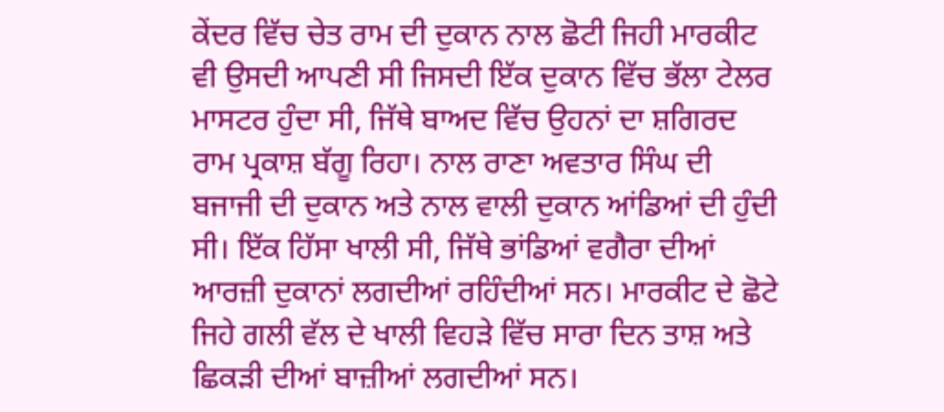ਕੇਂਦਰ ਵਿੱਚ ਚੇਤ ਰਾਮ ਦੀ ਦੁਕਾਨ ਨਾਲ ਛੋਟੀ ਜਿਹੀ ਮਾਰਕੀਟ ਵੀ ਉਸਦੀ ਆਪਣੀ ਸੀ ਜਿਸਦੀ ਇੱਕ ਦੁਕਾਨ ਵਿੱਚ ਭੱਲਾ ਟੇਲਰ ਮਾਸਟਰ ਹੁੰਦਾ ਸੀ, ਜਿੱਥੇ ਬਾਅਦ ਵਿੱਚ ਉਹਨਾਂ ਦਾ ਸ਼ਗਿਰਦ ਰਾਮ ਪ੍ਰਕਾਸ਼ ਬੱਗੂ ਰਿਹਾ। ਨਾਲ ਰਾਣਾ ਅਵਤਾਰ ਸਿੰਘ ਦੀ ਬਜਾਜੀ ਦੀ ਦੁਕਾਨ ਅਤੇ ਨਾਲ ਵਾਲੀ ਦੁਕਾਨ ਆਂਡਿਆਂ ਦੀ ਹੁੰਦੀ ਸੀ। ਇੱਕ ਹਿੱਸਾ ਖਾਲੀ ਸੀ, ਜਿੱਥੇ ਭਾਂਡਿਆਂ ਵਗੈਰਾ ਦੀਆਂ ਆਰਜ਼ੀ ਦੁਕਾਨਾਂ ਲਗਦੀਆਂ ਰਹਿੰਦੀਆਂ ਸਨ। ਮਾਰਕੀਟ ਦੇ ਛੋਟੇ ਜਿਹੇ ਗਲੀ ਵੱਲ ਦੇ ਖਾਲੀ ਵਿਹੜੇ ਵਿੱਚ ਸਾਰਾ ਦਿਨ ਤਾਸ਼ ਅਤੇ ਛਿਕੜੀ ਦੀਆਂ ਬਾਜ਼ੀਆਂ ਲਗਦੀਆਂ ਸਨ।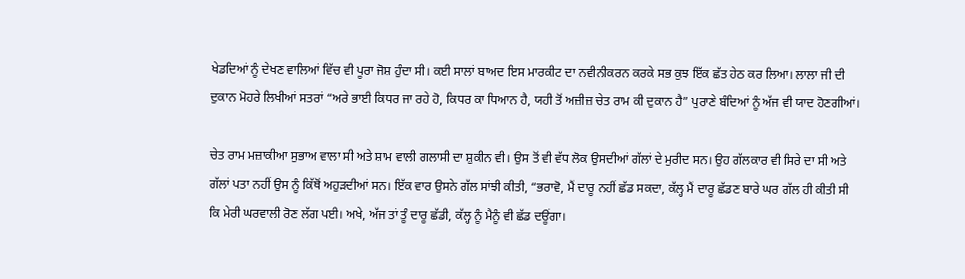ਖੇਡਦਿਆਂ ਨੂੰ ਦੇਖਣ ਵਾਲਿਆਂ ਵਿੱਚ ਵੀ ਪੂਰਾ ਜੋਸ਼ ਹੁੰਦਾ ਸੀ। ਕਈ ਸਾਲਾਂ ਬਾਅਦ ਇਸ ਮਾਰਕੀਟ ਦਾ ਨਵੀਨੀਕਰਨ ਕਰਕੇ ਸਭ ਕੁਝ ਇੱਕ ਛੱਤ ਹੇਠ ਕਰ ਲਿਆ। ਲਾਲਾ ਜੀ ਦੀ ਦੁਕਾਨ ਮੋਹਰੇ ਲਿਖੀਆਂ ਸਤਰਾਂ “ਅਰੇ ਭਾਈ ਕਿਧਰ ਜਾ ਰਹੇ ਹੋ, ਕਿਧਰ ਕਾ ਧਿਆਨ ਹੈ, ਯਹੀ ਤੋਂ ਅਜ਼ੀਜ਼ ਚੇਤ ਰਾਮ ਕੀ ਦੁਕਾਨ ਹੈ” ਪੁਰਾਣੇ ਬੰਦਿਆਂ ਨੂੰ ਅੱਜ ਵੀ ਯਾਦ ਹੋਣਗੀਆਂ।

ਚੇਤ ਰਾਮ ਮਜ਼ਾਕੀਆ ਸੁਭਾਅ ਵਾਲਾ ਸੀ ਅਤੇ ਸ਼ਾਮ ਵਾਲੀ ਗਲਾਸੀ ਦਾ ਸ਼ੁਕੀਨ ਵੀ। ਉਸ ਤੋਂ ਵੀ ਵੱਧ ਲੋਕ ਉਸਦੀਆਂ ਗੱਲਾਂ ਦੇ ਮੁਰੀਦ ਸਨ। ਉਹ ਗੱਲਕਾਰ ਵੀ ਸਿਰੇ ਦਾ ਸੀ ਅਤੇ ਗੱਲਾਂ ਪਤਾ ਨਹੀਂ ਉਸ ਨੂੰ ਕਿੱਥੋਂ ਅਹੁੜਦੀਆਂ ਸਨ। ਇੱਕ ਵਾਰ ਉਸਨੇ ਗੱਲ ਸਾਂਝੀ ਕੀਤੀ, “ਭਰਾਵੋ, ਮੈਂ ਦਾਰੂ ਨਹੀਂ ਛੱਡ ਸਕਦਾ, ਕੱਲ੍ਹ ਮੈਂ ਦਾਰੂ ਛੱਡਣ ਬਾਰੇ ਘਰ ਗੱਲ ਹੀ ਕੀਤੀ ਸੀ ਕਿ ਮੇਰੀ ਘਰਵਾਲੀ ਰੋਣ ਲੱਗ ਪਈ। ਅਖੇ, ਅੱਜ ਤਾਂ ਤੂੰ ਦਾਰੂ ਛੱਡੀ, ਕੱਲ੍ਹ ਨੂੰ ਮੈਨੂੰ ਵੀ ਛੱਡ ਦਊਂਗਾ।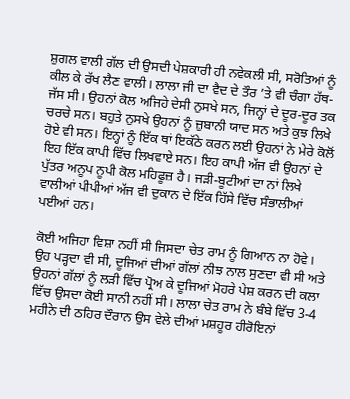ਸ਼ੁਗਲ ਵਾਲੀ ਗੱਲ ਦੀ ਉਸਦੀ ਪੇਸ਼ਕਾਰੀ ਹੀ ਨਵੇਕਲੀ ਸੀ, ਸਰੋਤਿਆਂ ਨੂੰ ਕੀਲ ਕੇ ਰੱਖ ਲੈਣ ਵਾਲੀ। ਲਾਲਾ ਜੀ ਦਾ ਵੈਦ ਦੇ ਤੌਰ ’ਤੇ ਵੀ ਚੰਗਾ ਹੱਥ-ਜੱਸ ਸੀ। ਉਹਨਾਂ ਕੋਲ ਅਜਿਹੇ ਦੇਸੀ ਨੁਸਖੇ ਸਨ, ਜਿਨ੍ਹਾਂ ਦੇ ਦੂਰ-ਦੂਰ ਤਕ ਚਰਚੇ ਸਨ। ਬਹੁਤੇ ਨੁਸਖੇ ਉਹਨਾਂ ਨੂੰ ਜ਼ੁਬਾਨੀ ਯਾਦ ਸਨ ਅਤੇ ਕੁਝ ਲਿਖੇ ਹੋਏ ਵੀ ਸਨ। ਇਨ੍ਹਾਂ ਨੂੰ ਇੱਕ ਥਾਂ ਇਕੱਠੇ ਕਰਨ ਲਈ ਉਹਨਾਂ ਨੇ ਮੇਰੇ ਕੋਲੋਂ ਇਹ ਇੱਕ ਕਾਪੀ ਵਿੱਚ ਲਿਖਵਾਏ ਸਨ। ਇਹ ਕਾਪੀ ਅੱਜ ਵੀ ਉਹਨਾਂ ਦੇ ਪੁੱਤਰ ਅਨੂਪ ਨੂਪੀ ਕੋਲ ਮਹਿਫੂਜ਼ ਹੈ। ਜੜੀ-ਬੂਟੀਆਂ ਦਾ ਨਾਂ ਲਿਖੇ ਵਾਲੀਆਂ ਪੀਪੀਆਂ ਅੱਜ ਵੀ ਦੁਕਾਨ ਦੇ ਇੱਕ ਹਿੱਸੇ ਵਿੱਚ ਸੰਭਾਲੀਆਂ ਪਈਆਂ ਹਨ।

ਕੋਈ ਅਜਿਹਾ ਵਿਸ਼ਾ ਨਹੀਂ ਸੀ ਜਿਸਦਾ ਚੇਤ ਰਾਮ ਨੂੰ ਗਿਆਨ ਨਾ ਹੋਵੇ। ਉਹ ਪੜ੍ਹਦਾ ਵੀ ਸੀ, ਦੂਜਿਆਂ ਦੀਆਂ ਗੱਲਾਂ ਨੀਝ ਨਾਲ ਸੁਣਦਾ ਵੀ ਸੀ ਅਤੇ ਉਹਨਾਂ ਗੱਲਾਂ ਨੂੰ ਲੜੀ ਵਿੱਚ ਪ੍ਰੋਅ ਕੇ ਦੂਜਿਆਂ ਮੋਹਰੇ ਪੇਸ਼ ਕਰਨ ਦੀ ਕਲਾ ਵਿੱਚ ਉਸਦਾ ਕੋਈ ਸਾਨੀ ਨਹੀਂ ਸੀ। ਲਾਲਾ ਚੇਤ ਰਾਮ ਨੇ ਬੰਬੇ ਵਿੱਚ 3-4 ਮਹੀਨੇ ਦੀ ਠਹਿਰ ਦੌਰਾਨ ਉਸ ਵੇਲੇ ਦੀਆਂ ਮਸ਼ਹੂਰ ਹੀਰੋਇਨਾਂ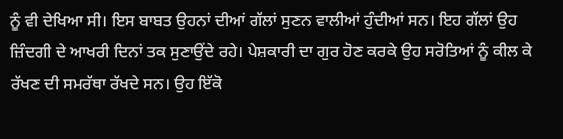ਨੂੰ ਵੀ ਦੇਖਿਆ ਸੀ। ਇਸ ਬਾਬਤ ਉਹਨਾਂ ਦੀਆਂ ਗੱਲਾਂ ਸੁਣਨ ਵਾਲੀਆਂ ਹੁੰਦੀਆਂ ਸਨ। ਇਹ ਗੱਲਾਂ ਉਹ ਜ਼ਿੰਦਗੀ ਦੇ ਆਖਰੀ ਦਿਨਾਂ ਤਕ ਸੁਣਾਉਂਦੇ ਰਹੇ। ਪੇਸ਼ਕਾਰੀ ਦਾ ਗੁਰ ਹੋਣ ਕਰਕੇ ਉਹ ਸਰੋਤਿਆਂ ਨੂੰ ਕੀਲ ਕੇ ਰੱਖਣ ਦੀ ਸਮਰੱਥਾ ਰੱਖਦੇ ਸਨ। ਉਹ ਇੱਕੋ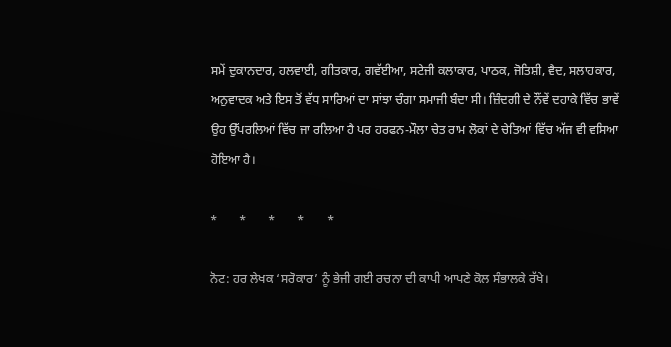ਸਮੇਂ ਦੁਕਾਨਦਾਰ, ਹਲਵਾਈ, ਗੀਤਕਾਰ, ਗਵੱਈਆ, ਸਟੇਜੀ ਕਲਾਕਾਰ, ਪਾਠਕ, ਜੋਤਿਸ਼ੀ, ਵੈਦ, ਸਲਾਹਕਾਰ, ਅਨੁਵਾਦਕ ਅਤੇ ਇਸ ਤੋਂ ਵੱਧ ਸਾਰਿਆਂ ਦਾ ਸਾਂਝਾ ਚੰਗਾ ਸਮਾਜੀ ਬੰਦਾ ਸੀ। ਜ਼ਿੰਦਗੀ ਦੇ ਨੌਂਵੇਂ ਦਹਾਕੇ ਵਿੱਚ ਭਾਵੇਂ ਉਹ ਉੱਪਰਲਿਆਂ ਵਿੱਚ ਜਾ ਰਲਿਆ ਹੈ ਪਰ ਹਰਫਨ-ਮੌਲਾ ਚੇਤ ਰਾਮ ਲੋਕਾਂ ਦੇ ਚੇਤਿਆਂ ਵਿੱਚ ਅੱਜ ਵੀ ਵਸਿਆ ਹੋਇਆ ਹੈ।

*       *       *       *       *

ਨੋਟ: ਹਰ ਲੇਖਕ ‘ਸਰੋਕਾਰ’ ਨੂੰ ਭੇਜੀ ਗਈ ਰਚਨਾ ਦੀ ਕਾਪੀ ਆਪਣੇ ਕੋਲ ਸੰਭਾਲਕੇ ਰੱਖੇ।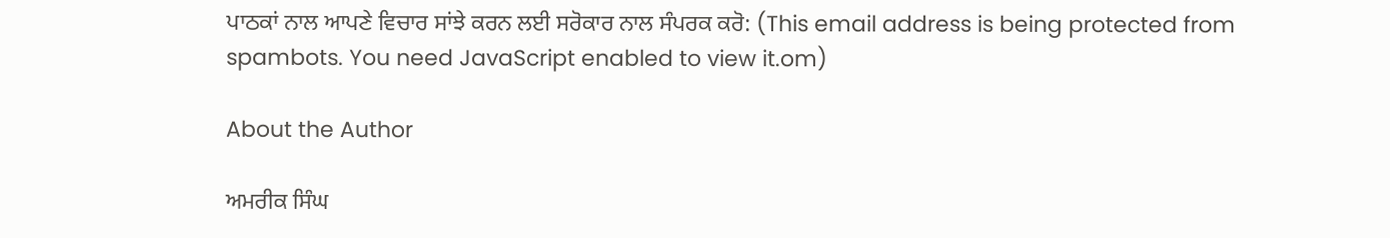ਪਾਠਕਾਂ ਨਾਲ ਆਪਣੇ ਵਿਚਾਰ ਸਾਂਝੇ ਕਰਨ ਲਈ ਸਰੋਕਾਰ ਨਾਲ ਸੰਪਰਕ ਕਰੋ: (This email address is being protected from spambots. You need JavaScript enabled to view it.om)

About the Author

ਅਮਰੀਕ ਸਿੰਘ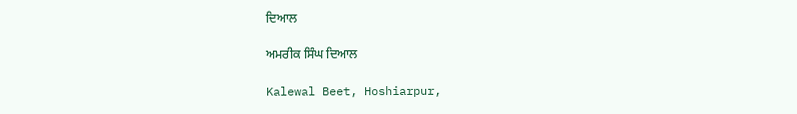ਦਿਆਲ

ਅਮਰੀਕ ਸਿੰਘ ਦਿਆਲ

Kalewal Beet, Hoshiarpur,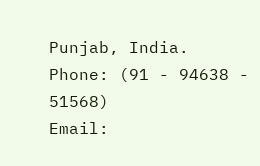Punjab, India.
Phone: (91 - 94638 - 51568)
Email: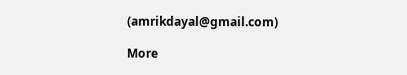(amrikdayal@gmail.com)

More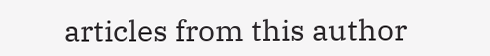articles from this author